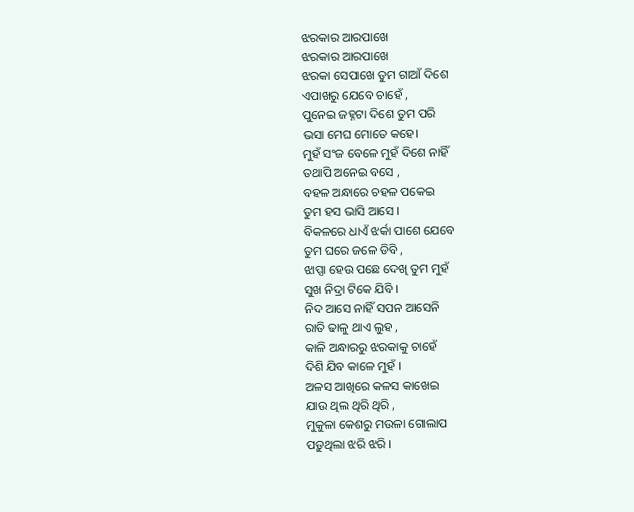ଝରକାର ଆରପାଖେ
ଝରକାର ଆରପାଖେ
ଝରକା ସେପାଖେ ତୁମ ଗାଆଁ ଦିଶେ
ଏପାଖରୁ ଯେବେ ଚାହେଁ ,
ପୁନେଇ ଜହ୍ନଟା ଦିଶେ ତୁମ ପରି
ଭସା ମେଘ ମୋତେ କହେ।
ମୁହଁ ସଂଜ ବେଳେ ମୁହଁ ଦିଶେ ନାହିଁ
ତଥାପି ଅନେଇ ବସେ ,
ବହଳ ଅନ୍ଧାରେ ଚହଳ ପକେଇ
ତୁମ ହସ ଭାସି ଆସେ ।
ବିକଳରେ ଧାଏଁ ଝର୍କା ପାଶେ ଯେବେ
ତୁମ ଘରେ ଜଳେ ଡିବି ,
ଝାପ୍ସା ହେଉ ପଛେ ଦେଖି ତୁମ ମୁହଁ
ସୁଖ ନିଦ୍ରା ଟିକେ ଯିବି ।
ନିଦ ଆସେ ନାହିଁ ସପନ ଆସେନି
ରାତି ଢାଳୁ ଥାଏ ଲୁହ ,
କାଳି ଅନ୍ଧାରରୁ ଝରକାକୁ ଚାହେଁ
ଦିଶି ଯିବ କାଳେ ମୁହଁ ।
ଅଳସ ଆଖିରେ କଳସ କାଖେଇ
ଯାଉ ଥିଲ ଥିରି ଥିରି ,
ମୁକୁଳା କେଶରୁ ମଉଳା ଗୋଲାପ
ପଡ଼ୁଥିଲା ଝରି ଝରି ।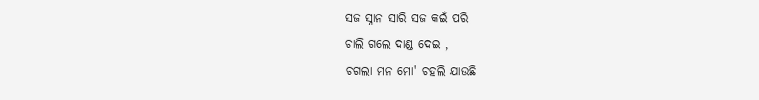ସଜ ସ୍ନାନ ସାରି ସଜ କଇଁ ପରି
ଚାଲି ଗଲେ ଦାଣ୍ଡ ଦେଇ ,
ଚଗଲା ମନ ମୋ' ଚହଲି ଯାଉଛି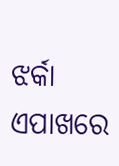ଝର୍କା ଏପାଖରେ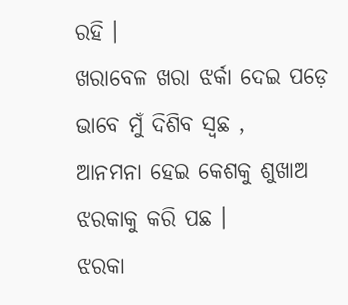ରହି ।
ଖରାବେଳ ଖରା ଝର୍କା ଦେଇ ପଡ଼େ
ଭାବେ ମୁଁ ଦିଶିବ ସ୍ବଛ ,
ଆନମନା ହେଇ କେଶକୁ ଶୁଖାଅ
ଝରକାକୁ କରି ପଛ ।
ଝରକା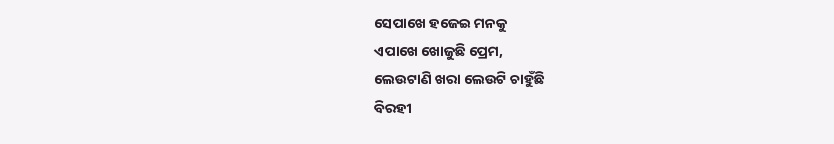ସେପାଖେ ହଜେଇ ମନକୁ
ଏପାଖେ ଖୋଜୁଛି ପ୍ରେମ,
ଲେଉଟାଣି ଖରା ଲେଉଟି ଚାହୁଁଛି
ବିରହୀ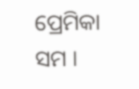ପ୍ରେମିକା ସମ ।